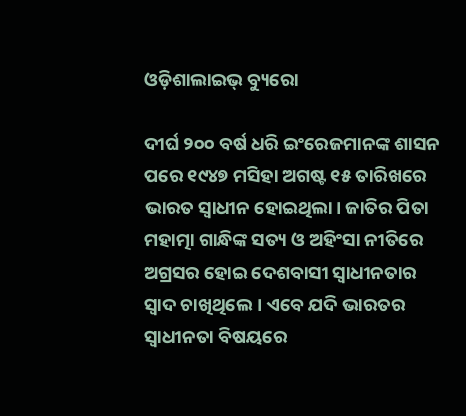ଓଡ଼ିଶାଲାଇଭ୍ ବ୍ୟୁରୋ

ଦୀର୍ଘ ୨୦୦ ବର୍ଷ ଧରି ଇଂରେଜମାନଙ୍କ ଶାସନ ପରେ ୧୯୪୭ ମସିହା ଅଗଷ୍ଟ ୧୫ ତାରିଖରେ ଭାରତ ସ୍ୱାଧୀନ ହୋଇଥିଲା। ଜାତିର ପିତା ମହାତ୍ମା ଗାନ୍ଧିଙ୍କ ସତ୍ୟ ଓ ଅହିଂସା ନୀତିରେ ଅଗ୍ରସର ହୋଇ ଦେଶବାସୀ ସ୍ୱାଧୀନତାର ସ୍ୱାଦ ଚାଖିଥିଲେ। ଏବେ ଯଦି ଭାରତର ସ୍ୱାଧୀନତା ବିଷୟରେ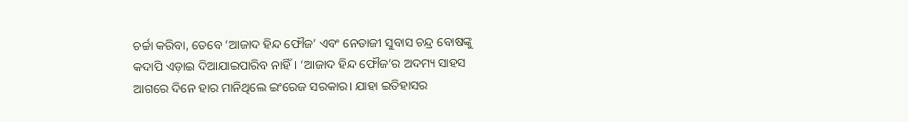ଚର୍ଚ୍ଚା କରିବା, ତେବେ ‘ଆଜାଦ ହିନ୍ଦ ଫୌଜ’ ଏବଂ ନେତାଜୀ ସୁବାସ ଚନ୍ଦ୍ର ବୋଷଙ୍କୁ କଦାପି ଏଡ଼ାଇ ଦିଆଯାଇପାରିବ ନାହିଁ। ‘ଆଜାଦ ହିନ୍ଦ ଫୌଜ’ର ଅଦମ୍ୟ ସାହସ ଆଗରେ ଦିନେ ହାର ମାନିଥିଲେ ଇଂରେଜ ସରକାର। ଯାହା ଇତିହାସର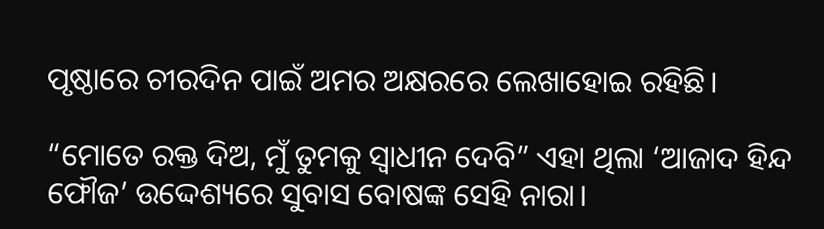ପୃଷ୍ଠାରେ ଚୀରଦିନ ପାଇଁ ଅମର ଅକ୍ଷରରେ ଲେଖାହୋଇ ରହିଛି।

“ମୋତେ ରକ୍ତ ଦିଅ, ମୁଁ ତୁମକୁ ସ୍ୱାଧୀନ ଦେବି” ଏହା ଥିଲା ‘ଆଜାଦ ହିନ୍ଦ ଫୌଜ’ ଉଦ୍ଦେଶ୍ୟରେ ସୁବାସ ବୋଷଙ୍କ ସେହି ନାରା।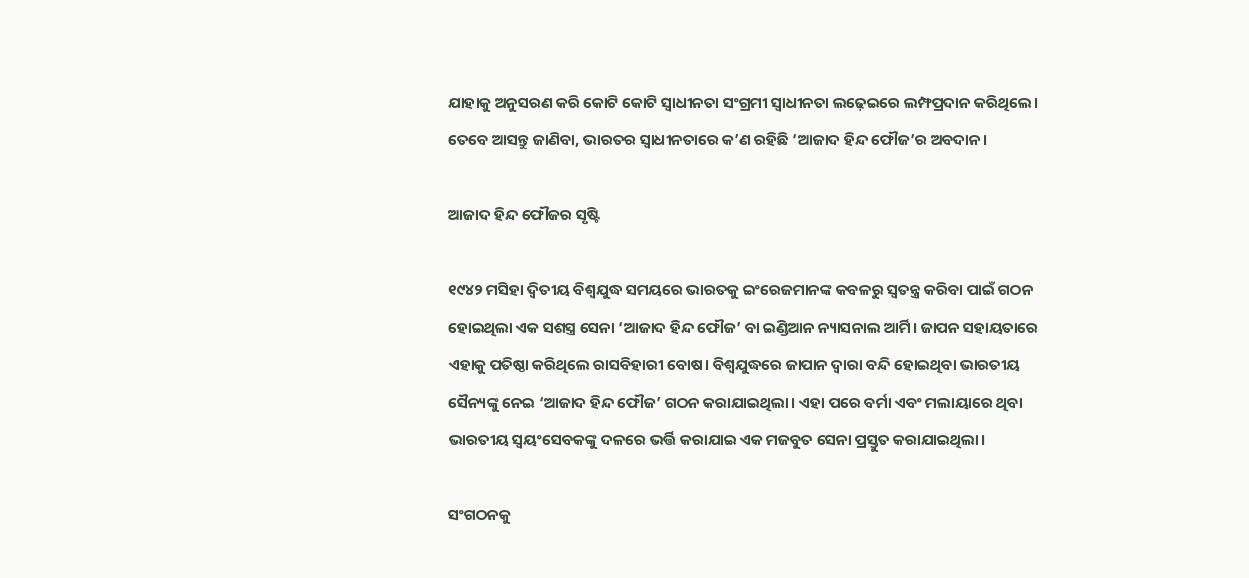ଯାହାକୁ ଅନୁସରଣ କରି କୋଟି କୋଟି ସ୍ୱାଧୀନତା ସଂଗ୍ରମୀ ସ୍ୱାଧୀନତା ଲଢ଼େଇରେ ଲମ୍ଫପ୍ରଦାନ କରିଥିଲେ। ତେବେ ଆସନ୍ତୁ ଜାଣିବା, ଭାରତର ସ୍ୱାଧୀନତାରେ କ’ଣ ରହିଛି ‘ଆଜାଦ ହିନ୍ଦ ଫୌଜ’ର ଅବଦାନ।

ଆଜାଦ ହିନ୍ଦ ଫୌଜର ସୃଷ୍ଟି

୧୯୪୨ ମସିହା ଦ୍ୱିତୀୟ ବିଶ୍ୱଯୁଦ୍ଧ ସମୟରେ ଭାରତକୁ ଇଂରେଜମାନଙ୍କ କବଳରୁ ସ୍ୱତନ୍ତ୍ର କରିବା ପାଇଁ ଗଠନ ହୋଇଥିଲା ଏକ ସଶସ୍ତ୍ର ସେନା ‘ଆଜାଦ ହିନ୍ଦ ଫୌଜ’ ବା ଇଣ୍ଡିଆନ ନ୍ୟାସନାଲ ଆର୍ମି। ଜାପନ ସହାୟତାରେ ଏହାକୁ ପତିଷ୍ଠା କରିଥିଲେ ରାସବିହାରୀ ବୋଷ। ବିଶ୍ୱଯୁଦ୍ଧରେ ଜାପାନ ଦ୍ୱାରା ବନ୍ଦି ହୋଇଥିବା ଭାରତୀୟ ସୈନ୍ୟଙ୍କୁ ନେଇ ‘ଆଜାଦ ହିନ୍ଦ ଫୌଜ’ ଗଠନ କରାଯାଇଥିଲା। ଏହା ପରେ ବର୍ମା ଏବଂ ମଲାୟାରେ ଥିବା ଭାରତୀୟ ସ୍ୱୟଂସେବକଙ୍କୁ ଦଳରେ ଭର୍ତ୍ତି କରାଯାଇ ଏକ ମଜବୁତ ସେନା ପ୍ରସ୍ତୁତ କରାଯାଇଥିଲା।

ସଂଗଠନକୁ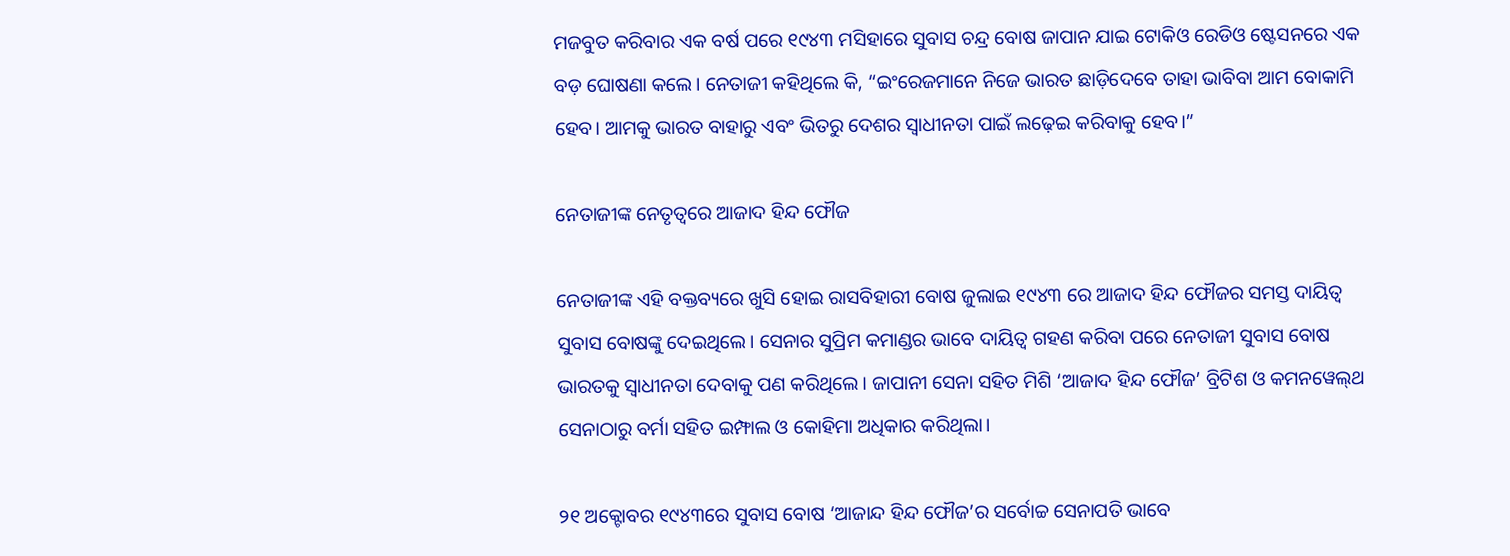ମଜବୁତ କରିବାର ଏକ ବର୍ଷ ପରେ ୧୯୪୩ ମସିହାରେ ସୁବାସ ଚନ୍ଦ୍ର ବୋଷ ଜାପାନ ଯାଇ ଟୋକିଓ ରେଡିଓ ଷ୍ଟେସନରେ ଏକ ବଡ଼ ଘୋଷଣା କଲେ। ନେତାଜୀ କହିଥିଲେ କି, “ଇଂରେଜମାନେ ନିଜେ ଭାରତ ଛାଡ଼ିଦେବେ ତାହା ଭାବିବା ଆମ ବୋକାମି ହେବ। ଆମକୁ ଭାରତ ବାହାରୁ ଏବଂ ଭିତରୁ ଦେଶର ସ୍ୱାଧୀନତା ପାଇଁ ଲଢ଼େଇ କରିବାକୁ ହେବ।”

ନେତାଜୀଙ୍କ ନେତୃତ୍ୱରେ ଆଜାଦ ହିନ୍ଦ ଫୌଜ

ନେତାଜୀଙ୍କ ଏହି ବକ୍ତବ୍ୟରେ ଖୁସି ହୋଇ ରାସବିହାରୀ ବୋଷ ଜୁଲାଇ ୧୯୪୩ ରେ ଆଜାଦ ହିନ୍ଦ ଫୌଜର ସମସ୍ତ ଦାୟିତ୍ୱ ସୁବାସ ବୋଷଙ୍କୁ ଦେଇଥିଲେ। ସେନାର ସୁପ୍ରିମ କମାଣ୍ଡର ଭାବେ ଦାୟିତ୍ୱ ଗହଣ କରିବା ପରେ ନେତାଜୀ ସୁବାସ ବୋଷ ଭାରତକୁ ସ୍ୱାଧୀନତା ଦେବାକୁ ପଣ କରିଥିଲେ। ଜାପାନୀ ସେନା ସହିତ ମିଶି ‘ଆଜାଦ ହିନ୍ଦ ଫୌଜ’ ବ୍ରିଟିଶ ଓ କମନୱେଲ୍‌ଥ ସେନାଠାରୁ ବର୍ମା ସହିତ ଇମ୍ଫାଲ ଓ କୋହିମା ଅଧିକାର କରିଥିଲା।

୨୧ ଅକ୍ଟୋବର ୧୯୪୩ରେ ସୁବାସ ବୋଷ ‘ଆଜାନ୍ଦ ହିନ୍ଦ ଫୌଜ’ର ସର୍ବୋଚ୍ଚ ସେନାପତି ଭାବେ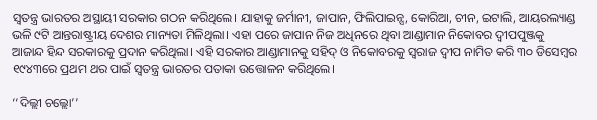ସ୍ୱତନ୍ତ୍ର ଭାରତର ଅସ୍ଥାୟୀ ସରକାର ଗଠନ କରିଥିଲେ। ଯାହାକୁ ଜର୍ମାନୀ, ଜାପାନ, ଫିଲିପାଇନ୍ସ, କୋରିଆ, ଚୀନ, ଇଟାଲି, ଆୟରଲ୍ୟାଣ୍ଡ ଭଳି ୯ଟି ଆନ୍ତରାଷ୍ଟ୍ରୀୟ ଦେଶର ମାନ୍ୟତା ମିଳିଥିଲା। ଏହା ପରେ ଜାପାନ ନିଜ ଅଧିନରେ ଥିବା ଆଣ୍ଡାମାନ ନିକୋବର ଦ୍ୱୀପପୁଞ୍ଜକୁ ଆଜାନ୍ଦ ହିନ୍ଦ ସରକାରକୁ ପ୍ରଦାନ କରିଥିଲା। ଏହି ସରକାର ଆଣ୍ଡାମାନକୁ ସହିଦ୍ ଓ ନିକୋବରକୁ ସ୍ୱରାଜ ଦ୍ୱୀପ ନାମିତ କରି ୩୦ ଡିସେମ୍ବର ୧୯୪୩ରେ ପ୍ରଥମ ଥର ପାଇଁ ସ୍ୱତନ୍ତ୍ର ଭାରତର ପତାକା ଉତ୍ତୋଳନ କରିଥିଲେ।

‘‘ଦିଲ୍ଲୀ ଚଲ୍ଲୋ’’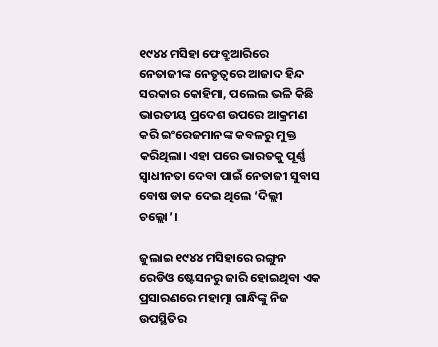୧୯୪୪ ମସିହା ଫେବ୍ରୁଆରିରେ ନେତାଜୀଙ୍କ ନେତୃତ୍ୱରେ ଆଜାଦ ହିନ୍ଦ ସରକାର କୋହିମା, ପଲେଲ ଭଳି କିଛି ଭାରତୀୟ ପ୍ରଦେଶ ଉପରେ ଆକ୍ରମଣ କରି ଇଂରେଜମାନଙ୍କ କବଳରୁ ମୁକ୍ତ କରିଥିଲା। ଏହା ପରେ ଭାରତକୁ ପୂର୍ଣ୍ଣ ସ୍ୱାଧୀନତା ଦେବା ପାଇଁ ନେତାଜୀ ସୁବାସ ବୋଷ ଡାକ ଦେଇ ଥିଲେ ‘ଦିଲ୍ଲୀ ଚଲ୍ଲୋ’।

ଜୁଲାଇ ୧୯୪୪ ମସିହାରେ ରଙ୍ଗୁନ ରେଡିଓ ଷ୍ଟେସନରୁ ଜାରି ହୋଇଥିବା ଏକ ପ୍ରସାରଣରେ ମହାତ୍ମା ଗାନ୍ଧିଙ୍କୁ ନିଜ ଉପସ୍ଥିତିର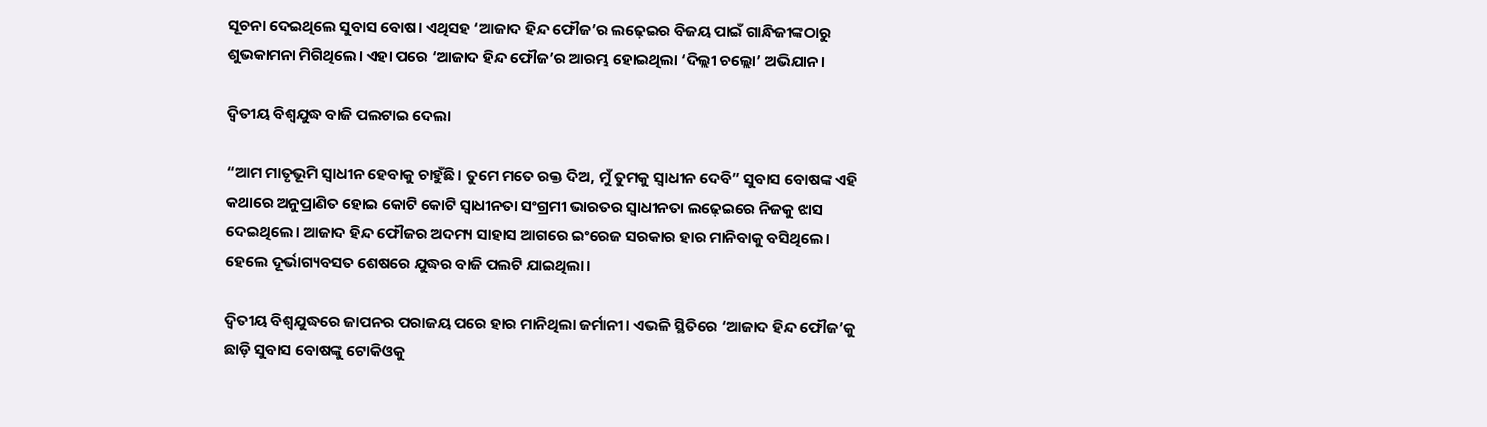ସୂଚନା ଦେଇଥିଲେ ସୁବାସ ବୋଷ। ଏଥିସହ ‘ଆଜାଦ ହିନ୍ଦ ଫୌଜ’ର ଲଢ଼େଇର ବିଜୟ ପାଇଁ ଗାନ୍ଧିଜୀଙ୍କଠାରୁ ଶୁଭକାମନା ମିଗିଥିଲେ। ଏହା ପରେ ‘ଆଜାଦ ହିନ୍ଦ ଫୌଜ’ର ଆରମ୍ଭ ହୋଇଥିଲା ‘ଦିଲ୍ଲୀ ଚଲ୍ଲୋ’ ଅଭିଯାନ।

ଦ୍ୱିତୀୟ ବିଶ୍ୱଯୁଦ୍ଧ ବାଜି ପଲଟାଇ ଦେଲା

“ଆମ ମାତୃଭୂମି ସ୍ୱାଧୀନ ହେବାକୁ ଚାହୁଁଛି। ତୁମେ ମତେ ରକ୍ତ ଦିଅ, ମୁଁ ତୁମକୁ ସ୍ୱାଧୀନ ଦେବି” ସୁବାସ ବୋଷଙ୍କ ଏହି କଥାରେ ଅନୁପ୍ରାଣିତ ହୋଇ କୋଟି କୋଟି ସ୍ୱାଧୀନତା ସଂଗ୍ରମୀ ଭାରତର ସ୍ୱାଧୀନତା ଲଢ଼େଇରେ ନିଜକୁ ଝାସ ଦେଇଥିଲେ। ଆଜାଦ ହିନ୍ଦ ଫୌଜର ଅଦମ୍ୟ ସାହାସ ଆଗରେ ଇଂରେଜ ସରକାର ହାର ମାନିବାକୁ ବସିଥିଲେ। ହେଲେ ଦୂର୍ଭାଗ୍ୟବସତ ଶେଷରେ ଯୁଦ୍ଧର ବାଜି ପଲଟି ଯାଇଥିଲା।

ଦ୍ୱିତୀୟ ବିଶ୍ୱଯୁଦ୍ଧରେ ଜାପନର ପରାଜୟ ପରେ ହାର ମାନିଥିଲା ଜର୍ମାନୀ। ଏଭଳି ସ୍ଥିତିରେ ‘ଆଜାଦ ହିନ୍ଦ ଫୌଜ’କୁ ଛାଡ଼ି ସୁବାସ ବୋଷଙ୍କୁ ଟୋକିଓକୁ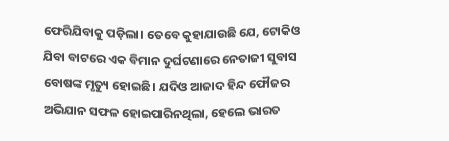ଫେରିଯିବାକୁ ପଡ଼ିଲା। ତେବେ କୁହାଯାଉଛି ଯେ, ଟୋକିଓ ଯିବା ବାଟରେ ଏକ ବିମାନ ଦୁର୍ଘଟଣାରେ ନେତାଜୀ ସୁବାସ ବୋଷଙ୍କ ମୃତ୍ୟୁ ହୋଇଛି। ଯଦିଓ ଆଜାଦ ହିନ୍ଦ ଫୌଜର ଅଭିଯାନ ସଫଳ ହୋଇପାରିନଥିଲା, ହେଲେ ଭାରତ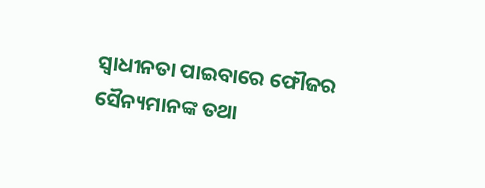ସ୍ୱାଧୀନତା ପାଇବାରେ ଫୌଜର ସୈନ୍ୟମାନଙ୍କ ତଥା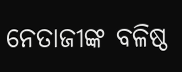ନେତାଜୀଙ୍କ ବଳିଷ୍ଠ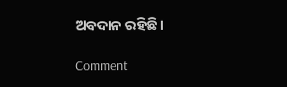ଅବଦାନ ରହିଛି।

Comment